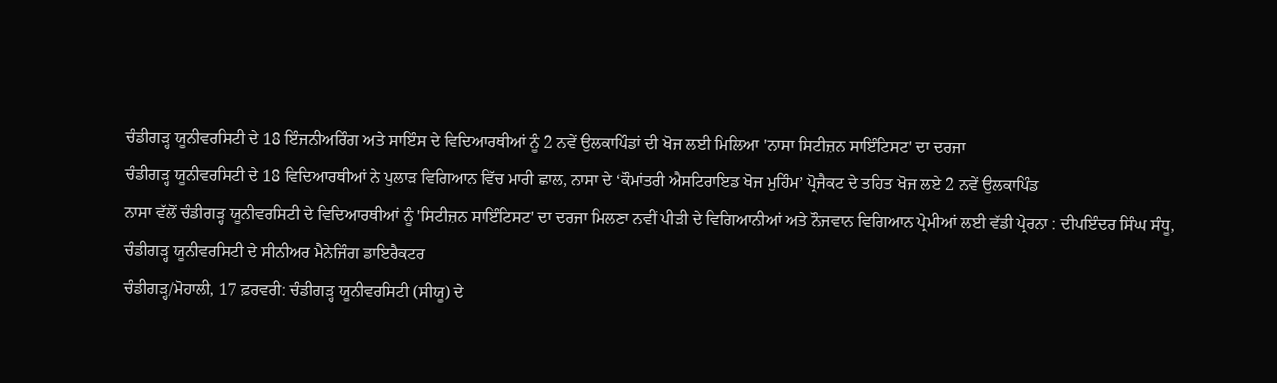ਚੰਡੀਗੜ੍ਹ ਯੂਨੀਵਰਸਿਟੀ ਦੇ 18 ਇੰਜਨੀਅਰਿੰਗ ਅਤੇ ਸਾਇੰਸ ਦੇ ਵਿਦਿਆਰਥੀਆਂ ਨੂੰ 2 ਨਵੇਂ ਉਲਕਾਪਿੰਡਾਂ ਦੀ ਖੋਜ ਲਈ ਮਿਲਿਆ 'ਨਾਸਾ ਸਿਟੀਜ਼ਨ ਸਾਇੰਟਿਸਟ' ਦਾ ਦਰਜਾ
ਚੰਡੀਗੜ੍ਹ ਯੂਨੀਵਰਸਿਟੀ ਦੇ 18 ਵਿਦਿਆਰਥੀਆਂ ਨੇ ਪੁਲਾੜ ਵਿਗਿਆਨ ਵਿੱਚ ਮਾਰੀ ਛਾਲ, ਨਾਸਾ ਦੇ ‘ਕੌਮਾਂਤਰੀ ਐਸਟਿਰਾਇਡ ਖੋਜ ਮੁਹਿੰਮ’ ਪ੍ਰੋਜੈਕਟ ਦੇ ਤਹਿਤ ਖੋਜ ਲਏ 2 ਨਵੇਂ ਉਲਕਾਪਿੰਡ
ਨਾਸਾ ਵੱਲੋਂ ਚੰਡੀਗੜ੍ਹ ਯੂਨੀਵਰਸਿਟੀ ਦੇ ਵਿਦਿਆਰਥੀਆਂ ਨੂੰ 'ਸਿਟੀਜ਼ਨ ਸਾਇੰਟਿਸਟ' ਦਾ ਦਰਜਾ ਮਿਲਣਾ ਨਵੀਂ ਪੀੜੀ ਦੇ ਵਿਗਿਆਨੀਆਂ ਅਤੇ ਨੌਜਵਾਨ ਵਿਗਿਆਨ ਪ੍ਰੇਮੀਆਂ ਲਈ ਵੱਡੀ ਪ੍ਰੇਰਨਾ : ਦੀਪਇੰਦਰ ਸਿੰਘ ਸੰਧੂ, ਚੰਡੀਗੜ੍ਹ ਯੂਨੀਵਰਸਿਟੀ ਦੇ ਸੀਨੀਅਰ ਮੈਨੇਜਿੰਗ ਡਾਇਰੈਕਟਰ
ਚੰਡੀਗੜ੍ਹ/ਮੋਹਾਲੀ, 17 ਫ਼ਰਵਰੀ: ਚੰਡੀਗੜ੍ਹ ਯੂਨੀਵਰਸਿਟੀ (ਸੀਯੂ) ਦੇ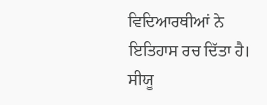ਵਿਦਿਆਰਥੀਆਂ ਨੇ ਇਤਿਹਾਸ ਰਚ ਦਿੱਤਾ ਹੈ। ਸੀਯੂ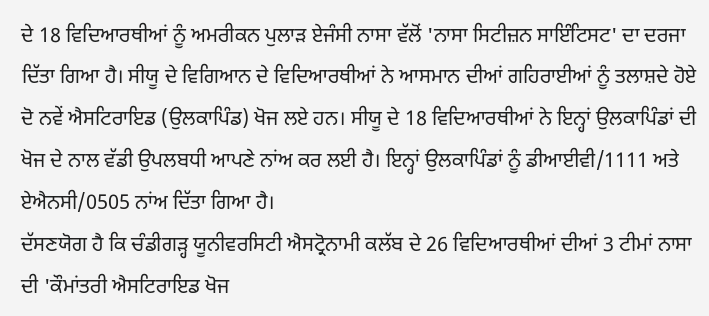ਦੇ 18 ਵਿਦਿਆਰਥੀਆਂ ਨੂੰ ਅਮਰੀਕਨ ਪੁਲਾੜ ਏਜੰਸੀ ਨਾਸਾ ਵੱਲੋਂ 'ਨਾਸਾ ਸਿਟੀਜ਼ਨ ਸਾਇੰਟਿਸਟ' ਦਾ ਦਰਜਾ ਦਿੱਤਾ ਗਿਆ ਹੈ। ਸੀਯੂ ਦੇ ਵਿਗਿਆਨ ਦੇ ਵਿਦਿਆਰਥੀਆਂ ਨੇ ਆਸਮਾਨ ਦੀਆਂ ਗਹਿਰਾਈਆਂ ਨੂੰ ਤਲਾਸ਼ਦੇ ਹੋਏ ਦੋ ਨਵੇਂ ਐਸਟਿਰਾਇਡ (ਉਲਕਾਪਿੰਡ) ਖੋਜ ਲਏ ਹਨ। ਸੀਯੂ ਦੇ 18 ਵਿਦਿਆਰਥੀਆਂ ਨੇ ਇਨ੍ਹਾਂ ਉਲਕਾਪਿੰਡਾਂ ਦੀ ਖੋਜ ਦੇ ਨਾਲ ਵੱਡੀ ਉਪਲਬਧੀ ਆਪਣੇ ਨਾਂਅ ਕਰ ਲਈ ਹੈ। ਇਨ੍ਹਾਂ ਉਲਕਾਪਿੰਡਾਂ ਨੂੰ ਡੀਆਈਵੀ/1111 ਅਤੇ ਏਐਨਸੀ/0505 ਨਾਂਅ ਦਿੱਤਾ ਗਿਆ ਹੈ।
ਦੱਸਣਯੋਗ ਹੈ ਕਿ ਚੰਡੀਗੜ੍ਹ ਯੂਨੀਵਰਸਿਟੀ ਐਸਟ੍ਰੋਨਾਮੀ ਕਲੱਬ ਦੇ 26 ਵਿਦਿਆਰਥੀਆਂ ਦੀਆਂ 3 ਟੀਮਾਂ ਨਾਸਾ ਦੀ 'ਕੌਮਾਂਤਰੀ ਐਸਟਿਰਾਇਡ ਖੋਜ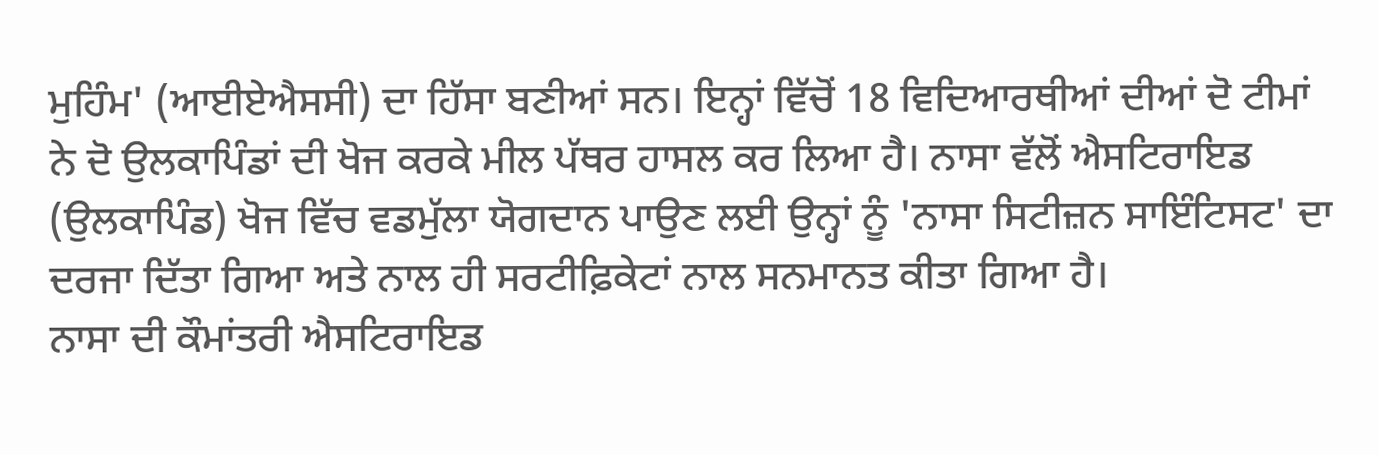ਮੁਹਿੰਮ' (ਆਈਏਐਸਸੀ) ਦਾ ਹਿੱਸਾ ਬਣੀਆਂ ਸਨ। ਇਨ੍ਹਾਂ ਵਿੱਚੋਂ 18 ਵਿਦਿਆਰਥੀਆਂ ਦੀਆਂ ਦੋ ਟੀਮਾਂ ਨੇ ਦੋ ਉਲਕਾਪਿੰਡਾਂ ਦੀ ਖੋਜ ਕਰਕੇ ਮੀਲ ਪੱਥਰ ਹਾਸਲ ਕਰ ਲਿਆ ਹੈ। ਨਾਸਾ ਵੱਲੋਂ ਐਸਟਿਰਾਇਡ (ਉਲਕਾਪਿੰਡ) ਖੋਜ ਵਿੱਚ ਵਡਮੁੱਲਾ ਯੋਗਦਾਨ ਪਾਉਣ ਲਈ ਉਨ੍ਹਾਂ ਨੂੰ 'ਨਾਸਾ ਸਿਟੀਜ਼ਨ ਸਾਇੰਟਿਸਟ' ਦਾ ਦਰਜਾ ਦਿੱਤਾ ਗਿਆ ਅਤੇ ਨਾਲ ਹੀ ਸਰਟੀਫ਼ਿਕੇਟਾਂ ਨਾਲ ਸਨਮਾਨਤ ਕੀਤਾ ਗਿਆ ਹੈ।
ਨਾਸਾ ਦੀ ਕੌਮਾਂਤਰੀ ਐਸਟਿਰਾਇਡ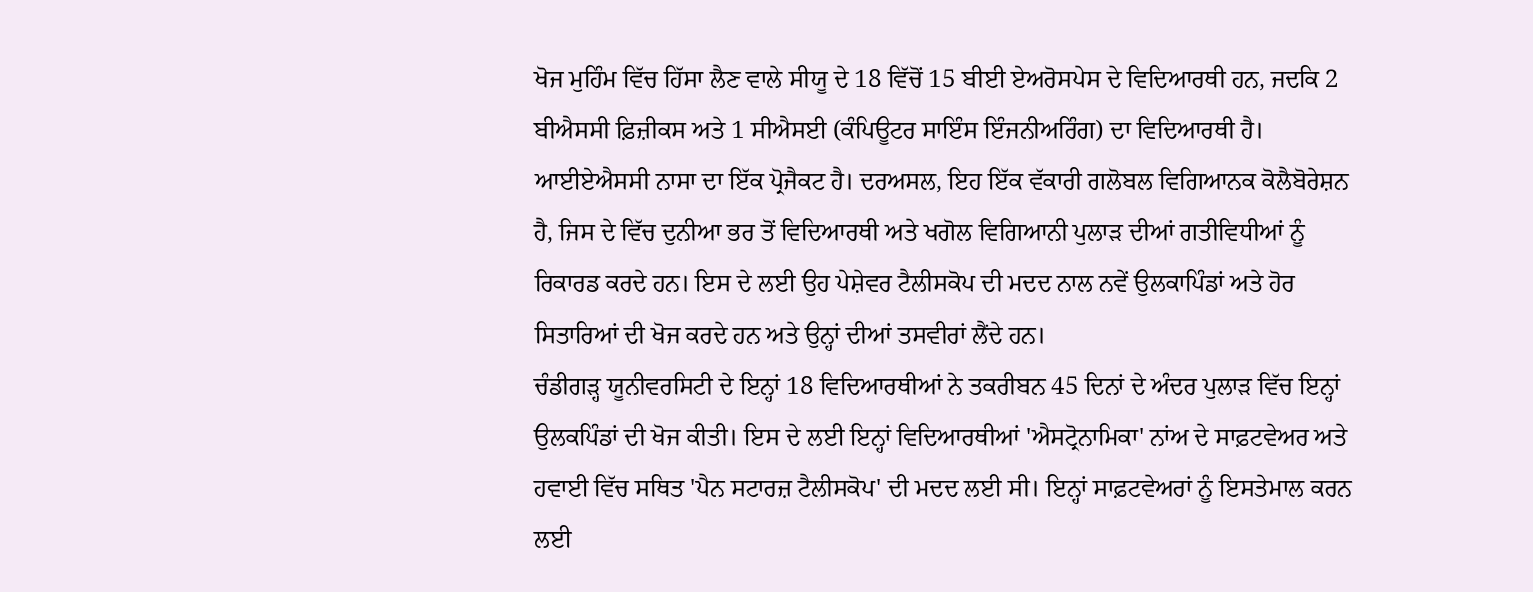ਖੋਜ ਮੁਹਿੰਮ ਵਿੱਚ ਹਿੱਸਾ ਲੈਣ ਵਾਲੇ ਸੀਯੂ ਦੇ 18 ਵਿੱਚੋਂ 15 ਬੀਈ ਏਅਰੋਸਪੇਸ ਦੇ ਵਿਦਿਆਰਥੀ ਹਨ, ਜਦਕਿ 2 ਬੀਐਸਸੀ ਫ਼ਿਜ਼ੀਕਸ ਅਤੇ 1 ਸੀਐਸਈ (ਕੰਪਿਊਟਰ ਸਾਇੰਸ ਇੰਜਨੀਅਰਿੰਗ) ਦਾ ਵਿਦਿਆਰਥੀ ਹੈ।
ਆਈਏਐਸਸੀ ਨਾਸਾ ਦਾ ਇੱਕ ਪ੍ਰੋਜੈਕਟ ਹੈ। ਦਰਅਸਲ, ਇਹ ਇੱਕ ਵੱਕਾਰੀ ਗਲੋਬਲ ਵਿਗਿਆਨਕ ਕੋਲੈਬੋਰੇਸ਼ਨ ਹੈ, ਜਿਸ ਦੇ ਵਿੱਚ ਦੁਨੀਆ ਭਰ ਤੋਂ ਵਿਦਿਆਰਥੀ ਅਤੇ ਖਗੋਲ ਵਿਗਿਆਨੀ ਪੁਲਾੜ ਦੀਆਂ ਗਤੀਵਿਧੀਆਂ ਨੂੰ ਰਿਕਾਰਡ ਕਰਦੇ ਹਨ। ਇਸ ਦੇ ਲਈ ਉਹ ਪੇਸ਼ੇਵਰ ਟੈਲੀਸਕੋਪ ਦੀ ਮਦਦ ਨਾਲ ਨਵੇਂ ਉਲਕਾਪਿੰਡਾਂ ਅਤੇ ਹੋਰ ਸਿਤਾਰਿਆਂ ਦੀ ਖੋਜ ਕਰਦੇ ਹਨ ਅਤੇ ਉਨ੍ਹਾਂ ਦੀਆਂ ਤਸਵੀਰਾਂ ਲੈਂਦੇ ਹਨ।
ਚੰਡੀਗੜ੍ਹ ਯੂਨੀਵਰਸਿਟੀ ਦੇ ਇਨ੍ਹਾਂ 18 ਵਿਦਿਆਰਥੀਆਂ ਨੇ ਤਕਰੀਬਨ 45 ਦਿਨਾਂ ਦੇ ਅੰਦਰ ਪੁਲਾੜ ਵਿੱਚ ਇਨ੍ਹਾਂ ਉਲਕਪਿੰਡਾਂ ਦੀ ਖੋਜ ਕੀਤੀ। ਇਸ ਦੇ ਲਈ ਇਨ੍ਹਾਂ ਵਿਦਿਆਰਥੀਆਂ 'ਐਸਟ੍ਰੋਨਾਮਿਕਾ' ਨਾਂਅ ਦੇ ਸਾਫ਼ਟਵੇਅਰ ਅਤੇ ਹਵਾਈ ਵਿੱਚ ਸਥਿਤ 'ਪੈਨ ਸਟਾਰਜ਼ ਟੈਲੀਸਕੋਪ' ਦੀ ਮਦਦ ਲਈ ਸੀ। ਇਨ੍ਹਾਂ ਸਾਫ਼ਟਵੇਅਰਾਂ ਨੂੰ ਇਸਤੇਮਾਲ ਕਰਨ ਲਈ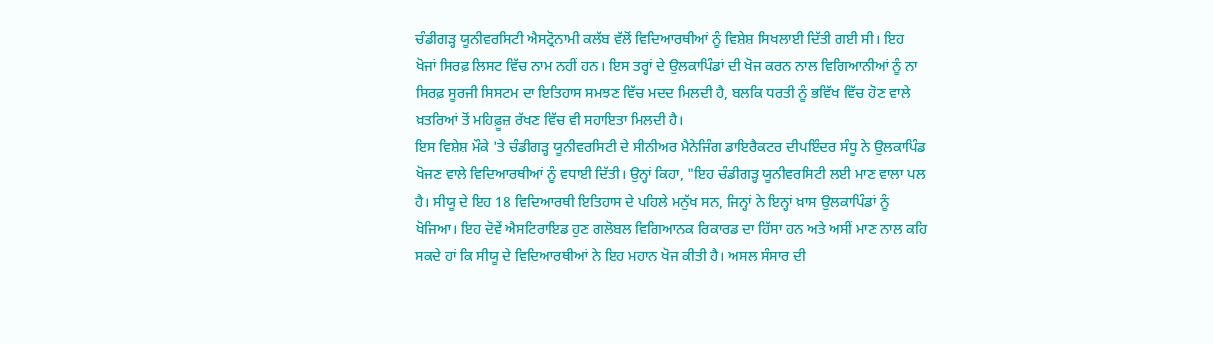ਚੰਡੀਗੜ੍ਹ ਯੂਨੀਵਰਸਿਟੀ ਐਸਟ੍ਰੋਨਾਮੀ ਕਲੱਬ ਵੱਲੋਂ ਵਿਦਿਆਰਥੀਆਂ ਨੂੰ ਵਿਸ਼ੇਸ਼ ਸਿਖਲਾਈ ਦਿੱਤੀ ਗਈ ਸੀ। ਇਹ ਖੋਜਾਂ ਸਿਰਫ਼ ਲਿਸਟ ਵਿੱਚ ਨਾਮ ਨਹੀਂ ਹਨ। ਇਸ ਤਰ੍ਹਾਂ ਦੇ ਉਲਕਾਪਿੰਡਾਂ ਦੀ ਖੋਜ ਕਰਨ ਨਾਲ ਵਿਗਿਆਨੀਆਂ ਨੂੰ ਨਾ ਸਿਰਫ਼ ਸੂਰਜੀ ਸਿਸਟਮ ਦਾ ਇਤਿਹਾਸ ਸਮਝਣ ਵਿੱਚ ਮਦਦ ਮਿਲਦੀ ਹੈ, ਬਲਕਿ ਧਰਤੀ ਨੂੰ ਭਵਿੱਖ ਵਿੱਚ ਹੋਣ ਵਾਲੇ ਖ਼ਤਰਿਆਂ ਤੋਂ ਮਹਿਫ਼ੂਜ਼ ਰੱਖਣ ਵਿੱਚ ਵੀ ਸਹਾਇਤਾ ਮਿਲਦੀ ਹੈ।
ਇਸ ਵਿਸ਼ੇਸ਼ ਮੌਕੇ 'ਤੇ ਚੰਡੀਗੜ੍ਹ ਯੂਨੀਵਰਸਿਟੀ ਦੇ ਸੀਨੀਅਰ ਮੈਨੇਜਿੰਗ ਡਾਇਰੈਕਟਰ ਦੀਪਇੰਦਰ ਸੰਧੂ ਨੇ ਉਲਕਾਪਿੰਡ ਖੋਜਣ ਵਾਲੇ ਵਿਦਿਆਰਥੀਆਂ ਨੂੰ ਵਧਾਈ ਦਿੱਤੀ। ਉਨ੍ਹਾਂ ਕਿਹਾ, "ਇਹ ਚੰਡੀਗੜ੍ਹ ਯੂਨੀਵਰਸਿਟੀ ਲਈ ਮਾਣ ਵਾਲਾ ਪਲ ਹੈ। ਸੀਯੂ ਦੇ ਇਹ 18 ਵਿਦਿਆਰਥੀ ਇਤਿਹਾਸ ਦੇ ਪਹਿਲੇ ਮਨੁੱਖ ਸਨ, ਜਿਨ੍ਹਾਂ ਨੇ ਇਨ੍ਹਾਂ ਖ਼ਾਸ ਉਲਕਾਪਿੰਡਾਂ ਨੂੰ ਖੋਜਿਆ। ਇਹ ਦੋਵੇਂ ਐਸਟਿਰਾਇਡ ਹੁਣ ਗਲੋਬਲ ਵਿਗਿਆਨਕ ਰਿਕਾਰਡ ਦਾ ਹਿੱਸਾ ਹਨ ਅਤੇ ਅਸੀਂ ਮਾਣ ਨਾਲ ਕਹਿ ਸਕਦੇ ਹਾਂ ਕਿ ਸੀਯੂ ਦੇ ਵਿਦਿਆਰਥੀਆਂ ਨੇ ਇਹ ਮਹਾਨ ਖੋਜ ਕੀਤੀ ਹੈ। ਅਸਲ ਸੰਸਾਰ ਦੀ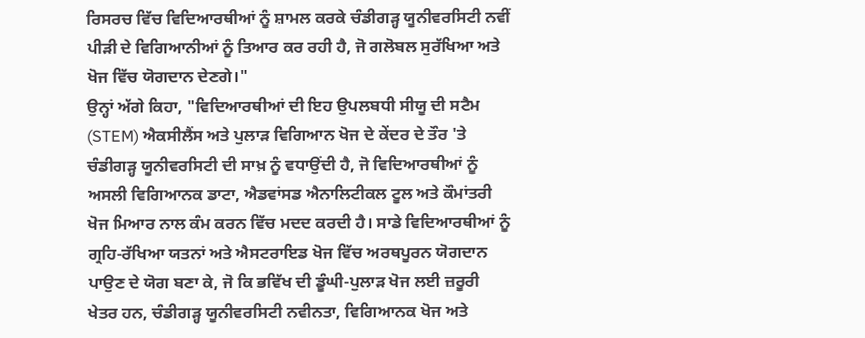ਰਿਸਰਚ ਵਿੱਚ ਵਿਦਿਆਰਥੀਆਂ ਨੂੰ ਸ਼ਾਮਲ ਕਰਕੇ ਚੰਡੀਗੜ੍ਹ ਯੂਨੀਵਰਸਿਟੀ ਨਵੀਂ ਪੀੜੀ ਦੇ ਵਿਗਿਆਨੀਆਂ ਨੂੰ ਤਿਆਰ ਕਰ ਰਹੀ ਹੈ, ਜੋ ਗਲੋਬਲ ਸੁਰੱਖਿਆ ਅਤੇ ਖੋਜ ਵਿੱਚ ਯੋਗਦਾਨ ਦੇਣਗੇ।"
ਉਨ੍ਹਾਂ ਅੱਗੇ ਕਿਹਾ, "ਵਿਦਿਆਰਥੀਆਂ ਦੀ ਇਹ ਉਪਲਬਧੀ ਸੀਯੂ ਦੀ ਸਟੈਮ (STEM) ਐਕਸੀਲੈਂਸ ਅਤੇ ਪੁਲਾੜ ਵਿਗਿਆਨ ਖੋਜ ਦੇ ਕੇਂਦਰ ਦੇ ਤੌਰ 'ਤੇ ਚੰਡੀਗੜ੍ਹ ਯੂਨੀਵਰਸਿਟੀ ਦੀ ਸਾਖ਼ ਨੂੰ ਵਧਾਉਂਦੀ ਹੈ, ਜੋ ਵਿਦਿਆਰਥੀਆਂ ਨੂੰ ਅਸਲੀ ਵਿਗਿਆਨਕ ਡਾਟਾ, ਐਡਵਾਂਸਡ ਐਨਾਲਿਟੀਕਲ ਟੂਲ ਅਤੇ ਕੌਮਾਂਤਰੀ ਖੋਜ ਮਿਆਰ ਨਾਲ ਕੰਮ ਕਰਨ ਵਿੱਚ ਮਦਦ ਕਰਦੀ ਹੈ। ਸਾਡੇ ਵਿਦਿਆਰਥੀਆਂ ਨੂੰ ਗ੍ਰਹਿ-ਰੱਖਿਆ ਯਤਨਾਂ ਅਤੇ ਐਸਟਰਾਇਡ ਖੋਜ ਵਿੱਚ ਅਰਥਪੂਰਨ ਯੋਗਦਾਨ ਪਾਉਣ ਦੇ ਯੋਗ ਬਣਾ ਕੇ, ਜੋ ਕਿ ਭਵਿੱਖ ਦੀ ਡੂੰਘੀ-ਪੁਲਾੜ ਖੋਜ ਲਈ ਜ਼ਰੂਰੀ ਖੇਤਰ ਹਨ, ਚੰਡੀਗੜ੍ਹ ਯੂਨੀਵਰਸਿਟੀ ਨਵੀਨਤਾ, ਵਿਗਿਆਨਕ ਖੋਜ ਅਤੇ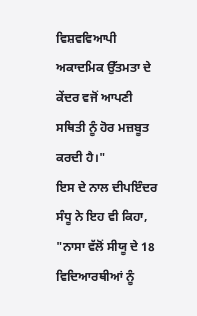ਵਿਸ਼ਵਵਿਆਪੀ ਅਕਾਦਮਿਕ ਉੱਤਮਤਾ ਦੇ ਕੇਂਦਰ ਵਜੋਂ ਆਪਣੀ ਸਥਿਤੀ ਨੂੰ ਹੋਰ ਮਜ਼ਬੂਤ ਕਰਦੀ ਹੈ।"
ਇਸ ਦੇ ਨਾਲ ਦੀਪਇੰਦਰ ਸੰਧੂ ਨੇ ਇਹ ਵੀ ਕਿਹਾ, "ਨਾਸਾ ਵੱਲੋਂ ਸੀਯੂ ਦੇ 18 ਵਿਦਿਆਰਥੀਆਂ ਨੂੰ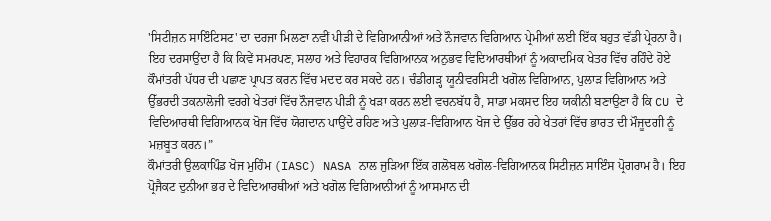'ਸਿਟੀਜ਼ਨ ਸਾਇੰਟਿਸਟ' ਦਾ ਦਰਜਾ ਮਿਲਣਾ ਨਵੀਂ ਪੀੜੀ ਦੇ ਵਿਗਿਆਨੀਆਂ ਅਤੇ ਨੌਜਵਾਨ ਵਿਗਿਆਨ ਪ੍ਰੇਮੀਆਂ ਲਈ ਇੱਕ ਬਹੁਤ ਵੱਡੀ ਪ੍ਰੇਰਨਾ ਹੈ। ਇਹ ਦਰਸਾਉਂਦਾ ਹੈ ਕਿ ਕਿਵੇਂ ਸਮਰਪਣ, ਸਲਾਹ ਅਤੇ ਵਿਹਾਰਕ ਵਿਗਿਆਨਕ ਅਨੁਭਵ ਵਿਦਿਆਰਥੀਆਂ ਨੂੰ ਅਕਾਦਮਿਕ ਖੇਤਰ ਵਿੱਚ ਰਹਿੰਦੇ ਹੋਏ ਕੌਮਾਂਤਰੀ ਪੱਧਰ ਦੀ ਪਛਾਣ ਪ੍ਰਾਪਤ ਕਰਨ ਵਿੱਚ ਮਦਦ ਕਰ ਸਕਦੇ ਹਨ। ਚੰਡੀਗੜ੍ਹ ਯੂਨੀਵਰਸਿਟੀ ਖਗੋਲ ਵਿਗਿਆਨ, ਪੁਲਾੜ ਵਿਗਿਆਨ ਅਤੇ ਉੱਭਰਦੀ ਤਕਨਾਲੋਜੀ ਵਰਗੇ ਖੇਤਰਾਂ ਵਿੱਚ ਨੌਜਵਾਨ ਪੀੜੀ ਨੂੰ ਖੜਾ ਕਰਨ ਲਈ ਵਚਨਬੱਧ ਹੈ, ਸਾਡਾ ਮਕਸਦ ਇਹ ਯਕੀਨੀ ਬਣਾਉਣਾ ਹੈ ਕਿ CU ਦੇ ਵਿਦਿਆਰਥੀ ਵਿਗਿਆਨਕ ਖੋਜ ਵਿੱਚ ਯੋਗਦਾਨ ਪਾਉਂਦੇ ਰਹਿਣ ਅਤੇ ਪੁਲਾੜ-ਵਿਗਿਆਨ ਖੋਜ ਦੇ ਉੱਭਰ ਰਹੇ ਖੇਤਰਾਂ ਵਿੱਚ ਭਾਰਤ ਦੀ ਮੌਜੂਦਗੀ ਨੂੰ ਮਜ਼ਬੂਤ ਕਰਨ।”
ਕੌਮਾਂਤਰੀ ਉਲਕਾਪਿੰਡ ਖੋਜ ਮੁਹਿੰਮ (IASC) NASA ਨਾਲ ਜੁੜਿਆ ਇੱਕ ਗਲੋਬਲ ਖਗੋਲ-ਵਿਗਿਆਨਕ ਸਿਟੀਜ਼ਨ ਸਾਇੰਸ ਪ੍ਰੋਗਰਾਮ ਹੈ। ਇਹ ਪ੍ਰੋਜੈਕਟ ਦੁਨੀਆ ਭਰ ਦੇ ਵਿਦਿਆਰਥੀਆਂ ਅਤੇ ਖਗੋਲ ਵਿਗਿਆਨੀਆਂ ਨੂੰ ਆਸਮਾਨ ਦੀ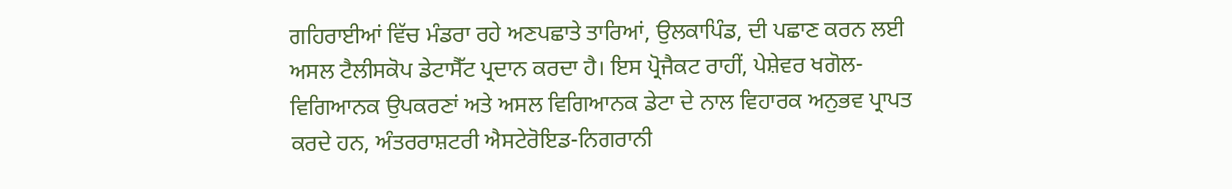ਗਹਿਰਾਈਆਂ ਵਿੱਚ ਮੰਡਰਾ ਰਹੇ ਅਣਪਛਾਤੇ ਤਾਰਿਆਂ, ਉਲਕਾਪਿੰਡ, ਦੀ ਪਛਾਣ ਕਰਨ ਲਈ ਅਸਲ ਟੈਲੀਸਕੋਪ ਡੇਟਾਸੈੱਟ ਪ੍ਰਦਾਨ ਕਰਦਾ ਹੈ। ਇਸ ਪ੍ਰੋਜੈਕਟ ਰਾਹੀਂ, ਪੇਸ਼ੇਵਰ ਖਗੋਲ-ਵਿਗਿਆਨਕ ਉਪਕਰਣਾਂ ਅਤੇ ਅਸਲ ਵਿਗਿਆਨਕ ਡੇਟਾ ਦੇ ਨਾਲ ਵਿਹਾਰਕ ਅਨੁਭਵ ਪ੍ਰਾਪਤ ਕਰਦੇ ਹਨ, ਅੰਤਰਰਾਸ਼ਟਰੀ ਐਸਟੇਰੋਇਡ-ਨਿਗਰਾਨੀ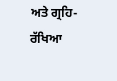ਅਤੇ ਗ੍ਰਹਿ-ਰੱਖਿਆ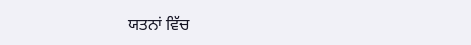ਯਤਨਾਂ ਵਿੱਚ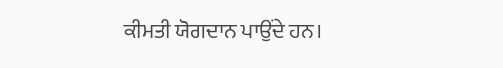ਕੀਮਤੀ ਯੋਗਦਾਨ ਪਾਉਂਦੇ ਹਨ।